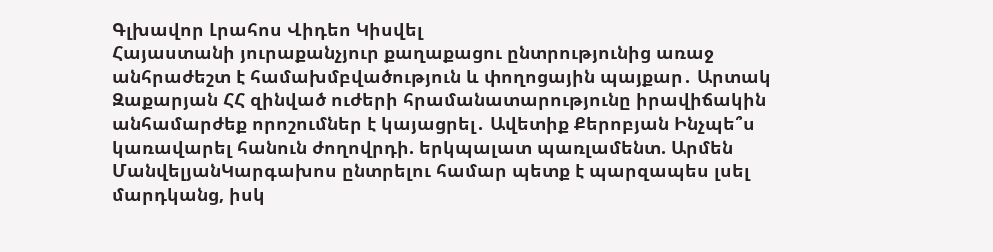Գլխավոր Լրահոս Վիդեո Կիսվել
Հայաստանի յուրաքանչյուր քաղաքացու ընտրությունից առաջ անհրաժեշտ է համախմբվածություն և փողոցային պայքար․ Արտակ Զաքարյան ՀՀ զինված ուժերի հրամանատարությունը իրավիճակին անհամարժեք որոշումներ է կայացրել․ Ավետիք Քերոբյան Ինչպե՞ս կառավարել հանուն ժողովրդի. երկպալատ պառլամենտ. Արմեն ՄանվելյանԿարգախոս ընտրելու համար պետք է պարզապես լսել մարդկանց, իսկ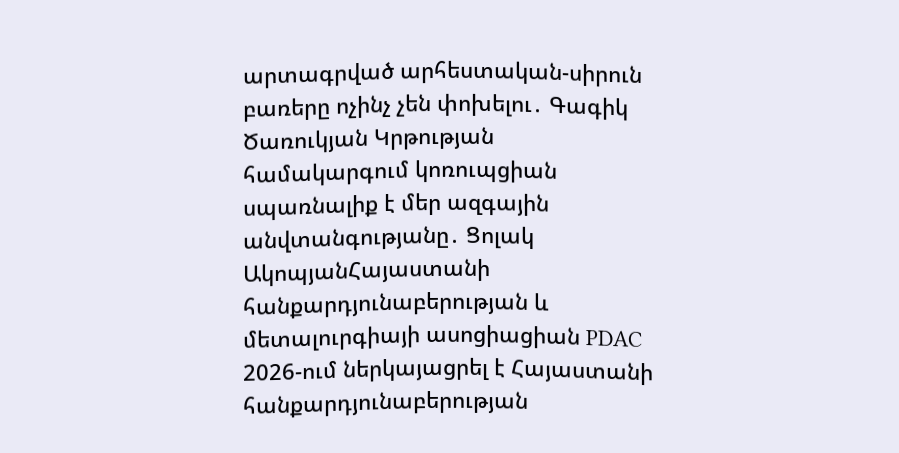արտագրված արհեստական-սիրուն բառերը ոչինչ չեն փոխելու․ Գագիկ Ծառուկյան Կրթության համակարգում կոռուպցիան սպառնալիք է մեր ազգային անվտանգությանը․ Ցոլակ ԱկոպյանՀայաստանի հանքարդյունաբերության և մետալուրգիայի ասոցիացիան PDAC 2026-ում ներկայացրել է Հայաստանի հանքարդյունաբերության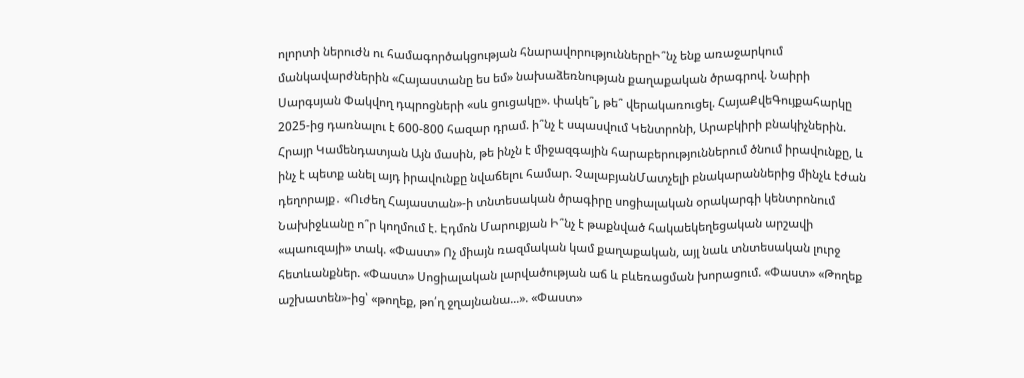ոլորտի ներուժն ու համագործակցության հնարավորություններըԻ՞նչ ենք առաջարկում մանկավարժներին «Հայաստանը ես եմ» նախաձեռնության քաղաքական ծրագրով. Նաիրի Սարգսյան Փակվող դպրոցների «սև ցուցակը». փակե՞լ, թե՞ վերակառուցել. ՀայաՔվեԳույքահարկը 2025-ից դառնալու է 600-800 հազար դրամ. ի՞նչ է սպասվում Կենտրոնի, Արաբկիրի բնակիչներին. Հրայր Կամենդատյան Այն մասին, թե ինչն է միջազգային հարաբերություններում ծնում իրավունքը, և ինչ է պետք անել այդ իրավունքը նվաճելու համար. ՉալաբյանՄատչելի բնակարաններից մինչև էժան դեղորայք․ «Ուժեղ Հայաստան»-ի տնտեսական ծրագիրը սոցիալական օրակարգի կենտրոնում Նախիջևանը ո՞ր կողմում է. Էդմոն Մարուքյան Ի՞նչ է թաքնված հակաեկեղեցական արշավի «պաուզայի» տակ. «Փաստ» Ոչ միայն ռազմական կամ քաղաքական, այլ նաև տնտեսական լուրջ հետևանքներ. «Փաստ» Սոցիալական լարվածության աճ և բևեռացման խորացում. «Փաստ» «Թողեք աշխատեն»-ից՝ «թողեք, թո՛ղ ջղայնանա...». «Փաստ»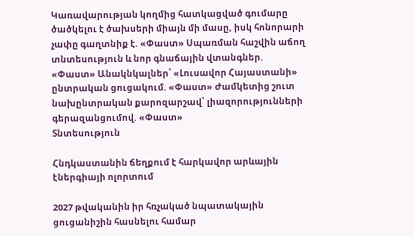Կառավարության կողմից հատկացված գումարը ծածկելու է ծախսերի միայն մի մասը, իսկ հոնորարի չափը գաղտնիք է. «Փաստ» Սպառման հաշվին աճող տնտեսություն և նոր գնաճային վտանգներ. «Փաստ» Անակնկալներ՝ «Լուսավոր Հայաստանի» ընտրական ցուցակում. «Փաստ» Ժամկետից շուտ նախընտրական քարոզարշավ՝ լիազորությունների գերազանցումով. «Փաստ»
Տնտեսություն

Հնդկաստանին ճեղքում է հարկավոր արևային էներգիայի ոլորտում

2027 թվականին իր հռչակած նպատակային ցուցանիշին հասնելու համար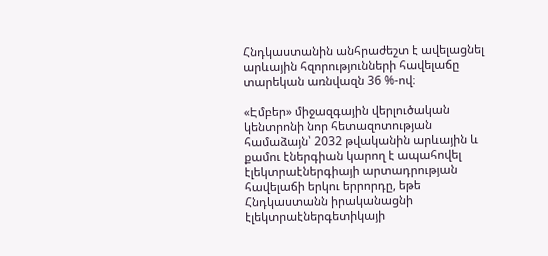Հնդկաստանին անհրաժեշտ է ավելացնել արևային հզորությունների հավելաճը տարեկան առնվազն 36 %-ով։

«Էմբեր» միջազգային վերլուծական կենտրոնի նոր հետազոտության համաձայն՝ 2032 թվականին արևային և քամու էներգիան կարող է ապահովել էլեկտրաէներգիայի արտադրության հավելաճի երկու երրորդը, եթե Հնդկաստանն իրականացնի էլեկտրաէներգետիկայի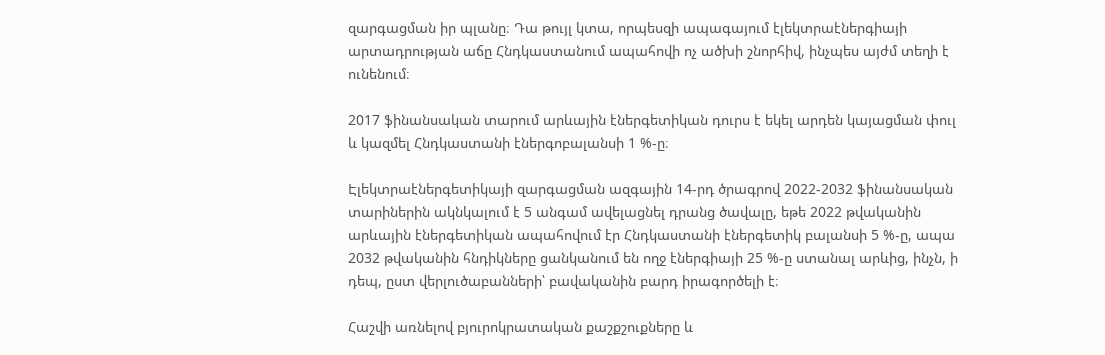զարգացման իր պլանը։ Դա թույլ կտա, որպեսզի ապագայում էլեկտրաէներգիայի արտադրության աճը Հնդկաստանում ապահովի ոչ ածխի շնորհիվ, ինչպես այժմ տեղի է ունենում։

2017 ֆինանսական տարում արևային էներգետիկան դուրս է եկել արդեն կայացման փուլ և կազմել Հնդկաստանի էներգոբալանսի 1 %-ը։

Էլեկտրաէներգետիկայի զարգացման ազգային 14-րդ ծրագրով 2022-2032 ֆինանսական տարիներին ակնկալում է 5 անգամ ավելացնել դրանց ծավալը, եթե 2022 թվականին արևային էներգետիկան ապահովում էր Հնդկաստանի էներգետիկ բալանսի 5 %-ը, ապա 2032 թվականին հնդիկները ցանկանում են ողջ էներգիայի 25 %-ը ստանալ արևից, ինչն, ի դեպ, ըստ վերլուծաբանների՝ բավականին բարդ իրագործելի է։

Հաշվի առնելով բյուրոկրատական քաշքշուքները և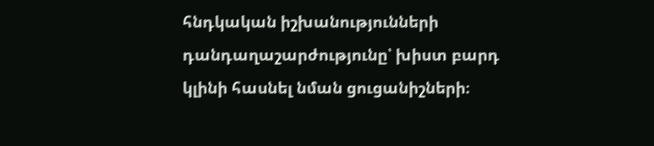հնդկական իշխանությունների դանդաղաշարժությունը՝ խիստ բարդ կլինի հասնել նման ցուցանիշների։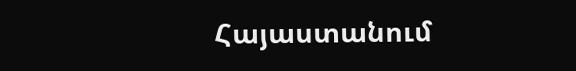Հայաստանում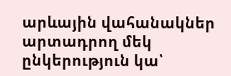արևային վահանակներ արտադրող մեկ ընկերություն կա՝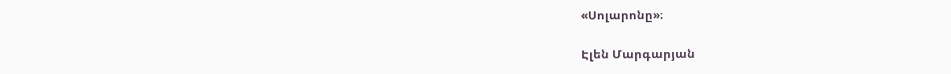«Սոլարոնը»։

Էլեն Մարգարյան